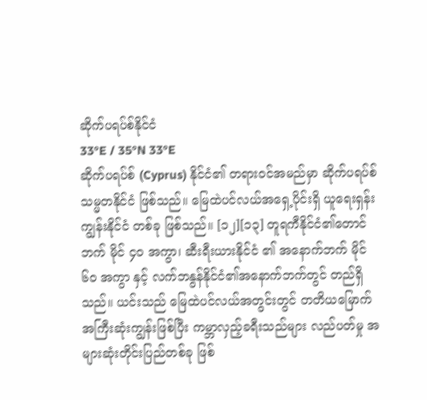ဆိုက်ပရပ်စ်နိုင်ငံ
33°E / 35°N 33°E
ဆိုက်ပရပ်စ် (Cyprus) နိုင်ငံ၏ တရားဝင်အမည်မှာ ဆိုက်ပရပ်စ်သမ္မတနိုင်ငံ ဖြစ်သည်။ မြေထဲပင်လယ်အရှေ့ပိုင်းရှိ ယူရေးရှန်းကျွန်းနိုင်ငံ တစ်ခု ဖြစ်သည်။ [၁၂][၁၃] တူရကီနိုင်ငံ၏တောင်ဘက် မိုင် ၄ဝ အကွာ၊ ဆီးရီးယားနိုင်ငံ ၏ အနောက်ဘက် မိုင် ၆၀ အကွာ နှင့် လက်ဘနွန်နိုင်ငံ၏အနောက်ဘက်တွင် တည်ရှိသည်။ ယင်းသည် မြေထဲပင်လယ်အတွင်းတွင် တတိယမြောက်အကြီးဆုံးကျွန်းဖြစ်ပြီး ကမ္ဘာလှည့်ခရီးသည်များ လည်ပတ်မှု အများဆုံးတိုင်းပြည်တစ်ခု ဖြစ်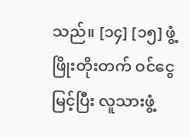သည်။ [၁၄] [၁၅] ဖွံ့ဖြိုးတိုးတက် ဝင်ငွေမြင့်ပြီး လူသားဖွံ့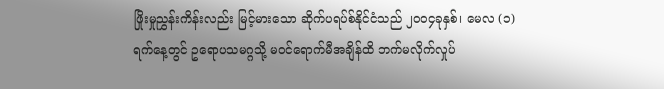ဖြိုးမှုညွှန်းကိန်းလည်း မြင့်မားသော ဆိုက်ပရပ်စ်နိုင်ငံသည် ၂၀၀၄ခုနှစ်၊ မေလ (၁)ရက်နေ့တွင် ဥရောပသမဂ္ဂသို့ မဝင်ရောက်မီအချိန်ထိ ဘက်မလိုက်လှုပ်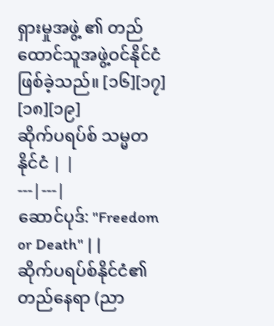ရှားမှုအဖွဲ့ ၏ တည်ထောင်သူအဖွဲ့ဝင်နိုင်ငံ ဖြစ်ခဲ့သည်။ [၁၆][၁၇] [၁၈][၁၉]
ဆိုက်ပရပ်စ် သမ္မတနိုင်ငံ | |
---|---|
ဆောင်ပုဒ်: "Freedom or Death" | |
ဆိုက်ပရပ်စ်နိုင်ငံ၏ တည်နေရာ (ညာ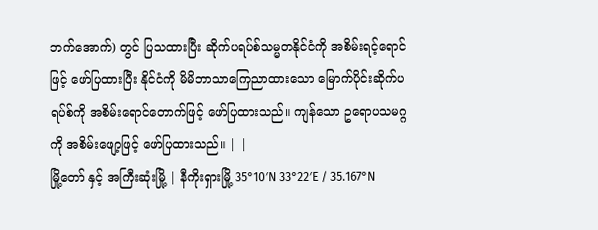ဘက်အောက်) တွင် ပြသထားပြီး ဆိုက်ပရပ်စ်သမ္မတနိုင်ငံကို အစိမ်းရင့်ရောင်ဖြင့် ဖော်ပြထားပြီး နိုင်ငံကို မိမိဘာသာကြေညာထားသော မြောက်ပိုင်းဆိုက်ပရပ်စ်ကို အစိမ်းရောင်တောက်ဖြင့် ဖော်ပြထားသည်။ ကျန်သော ဥရောပသမဂ္ဂကို အစိမ်းဖျော့ဖြင့် ဖော်ပြထားသည်။ | |
မြို့တော် နှင့် အကြီးဆုံးမြို့ | နီကိုးရှားမြို့ 35°10′N 33°22′E / 35.167°N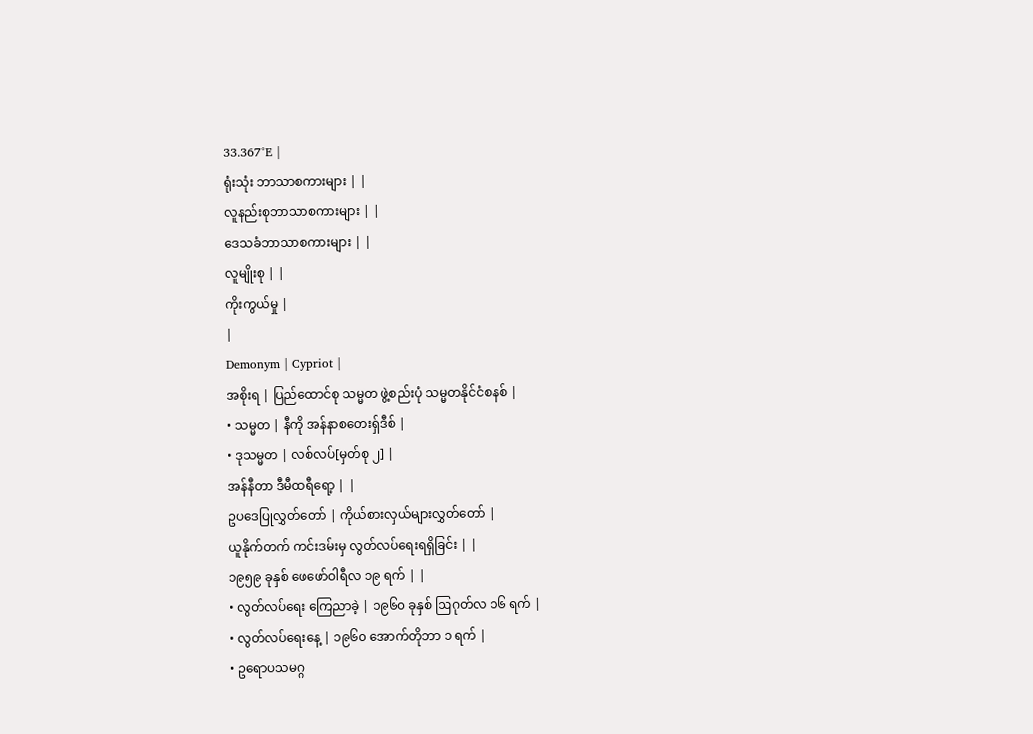33.367°E |
ရုံးသုံး ဘာသာစကားများ | |
လူနည်းစုဘာသာစကားများ | |
ဒေသခံဘာသာစကားများ | |
လူမျိုးစု | |
ကိုးကွယ်မှု |
|
Demonym | Cypriot |
အစိုးရ | ပြည်ထောင်စု သမ္မတ ဖွဲ့စည်းပုံ သမ္မတနိုင်ငံစနစ် |
• သမ္မတ | နီကို အန်နာစတေးရှ်ဒီစ် |
• ဒုသမ္မတ | လစ်လပ်[မှတ်စု ၂] |
အန်နီတာ ဒီမီထရီရော့ | |
ဥပဒေပြုလွှတ်တော် | ကိုယ်စားလှယ်များလွှတ်တော် |
ယူနိုက်တက် ကင်းဒမ်းမှ လွတ်လပ်ရေးရရှိခြင်း | |
၁၉၅၉ ခုနှစ် ဖေဖော်ဝါရီလ ၁၉ ရက် | |
• လွတ်လပ်ရေး ကြေညာခဲ့ | ၁၉၆၀ ခုနှစ် ဩဂုတ်လ ၁၆ ရက် |
• လွတ်လပ်ရေးနေ့ | ၁၉၆၀ အောက်တိုဘာ ၁ ရက် |
• ဥရောပသမဂ္ဂ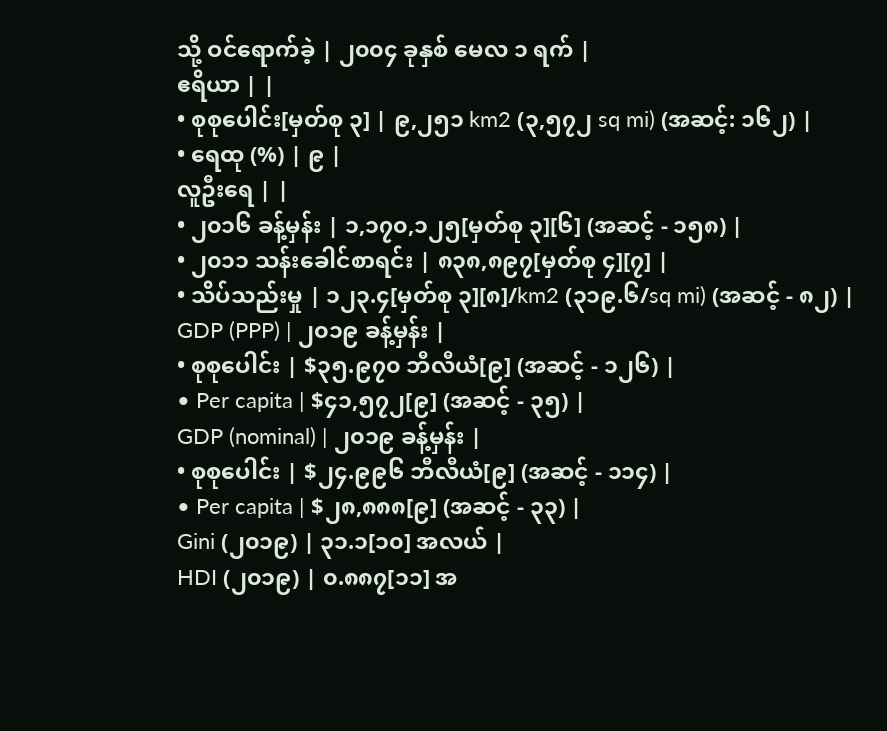သို့ ဝင်ရောက်ခဲ့ | ၂၀၀၄ ခုနှစ် မေလ ၁ ရက် |
ဧရိယာ | |
• စုစုပေါင်း[မှတ်စု ၃] | ၉,၂၅၁ km2 (၃,၅၇၂ sq mi) (အဆင့်: ၁၆၂) |
• ရေထု (%) | ၉ |
လူဦးရေ | |
• ၂၀၁၆ ခန့်မှန်း | ၁,၁၇၀,၁၂၅[မှတ်စု ၃][၆] (အဆင့် - ၁၅၈) |
• ၂၀၁၁ သန်းခေါင်စာရင်း | ၈၃၈,၈၉၇[မှတ်စု ၄][၇] |
• သိပ်သည်းမှု | ၁၂၃.၄[မှတ်စု ၃][၈]/km2 (၃၁၉.၆/sq mi) (အဆင့် - ၈၂) |
GDP (PPP) | ၂၀၁၉ ခန့်မှန်း |
• စုစုပေါင်း | $၃၅.၉၇၀ ဘီလီယံ[၉] (အဆင့် - ၁၂၆) |
• Per capita | $၄၁,၅၇၂[၉] (အဆင့် - ၃၅) |
GDP (nominal) | ၂၀၁၉ ခန့်မှန်း |
• စုစုပေါင်း | $၂၄.၉၉၆ ဘီလီယံ[၉] (အဆင့် - ၁၁၄) |
• Per capita | $၂၈,၈၈၈[၉] (အဆင့် - ၃၃) |
Gini (၂၀၁၉) | ၃၁.၁[၁၀] အလယ် |
HDI (၂၀၁၉) | ၀.၈၈၇[၁၁] အ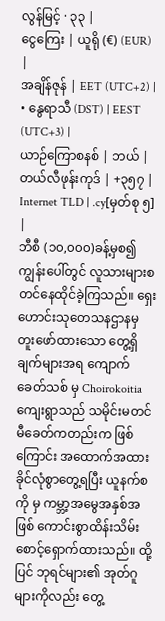လွန်မြင့် · ၃၃ |
ငွေကြေး | ယူရို (€) (EUR) |
အချိန်ဇုန် | EET (UTC+2) |
• နွေရာသီ (DST) | EEST (UTC+3) |
ယာဉ်ကြောစနစ် | ဘယ် |
တယ်လီဖုန်းကုဒ် | +၃၅၇ |
Internet TLD | .cy[မှတ်စု ၅] |
ဘီစီ (၁၀,၀၀၀)ခန့်မှစ၍ ကျွန်းပေါ်တွင် လူသားများစတင်နေထိုင်ခဲ့ကြသည်။ ရှေးဟောင်းသုတေသနဌာနမှ တူးဖော်ထားသော တွေ့ရှိချက်များအရ ကျောက်ခေတ်သစ် မှ Choirokoitia ကျေးရွာသည် သမိုင်းမတင်မီခေတ်ကတည်းက ဖြစ်ကြောင်း အထောက်အထားခိုင်လုံစွာတွေ့ရပြီး ယူနက်စကို မှ ကမ္ဘာ့အမွေအနှစ်အဖြစ် ကောင်းစွာထိန်းသိမ်းစောင့်ရှောက်ထားသည်။ ထို့ပြင် ဘုရင်များ၏ အုတ်ဂူများကိုလည်း တွေ့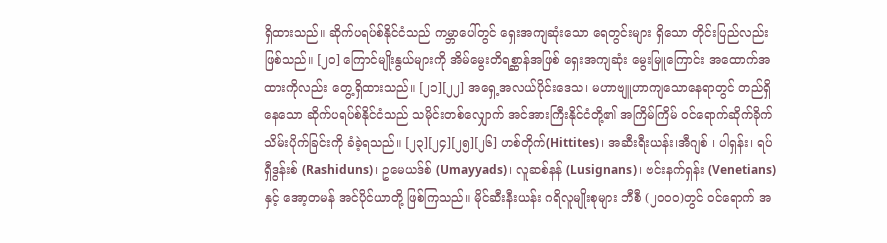ရှိထားသည်။ ဆိုက်ပရပ်စ်နိုင်ငံသည် ကမ္ဘာပေါ်တွင် ရှေးအကျဆုံးသော ရေတွင်းများ ရှိသော တိုင်းပြည်လည်း ဖြစ်သည်။ [၂၀] ကြောင်မျိုးနွယ်များကို အိမ်မွေးတိရစ္ဆာန်အဖြစ် ရှေးအကျဆုံး မွေးမြူကြောင်း အထောက်အထားကိုလည်း တွေ့ရှိထားသည်။ [၂၁][၂၂] အရှေ့အလယ်ပိုင်းဒေသ၊ မဟာဗျူဟာကျသောနေရာတွင် တည်ရှိနေသော ဆိုက်ပရပ်စ်နိုင်ငံသည် သမိုင်းတစ်လျှောက် အင်အားကြီးနိုင်ငံတို့၏ အကြိမ်ကြိမ် ဝင်ရောက်ဆိုက်ခိုက်သိမ်းပိုက်ခြင်းကို ခံခဲ့ရသည်။ [၂၃][၂၄][၂၅][၂၆] ဟစ်တိုက်(Hittites)၊ အဆီးရီးယန်း၊အီဂျစ် ၊ ပါရှန်း၊ ရပ်ရှီဒွန်းစ် (Rashiduns)၊ ဥမေယဒ်စ် (Umayyads)၊ လူဆစ်နန် (Lusignans)၊ ဗင်းနက်ရှန်း (Venetians) နှင့် အော့တမန် အင်ပိုင်ယာတို့ ဖြစ်ကြသည်။ မိုင်ဆီးနီးယန်း ဂရိလူမျိုးစုများ ဘီစီ (၂၀၀၀)တွင် ဝင်ရောက် အ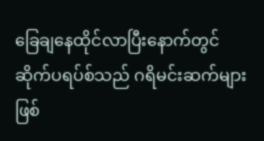ခြေချနေထိုင်လာပြီးနောက်တွင် ဆိုက်ပရပ်စ်သည် ဂရိမင်းဆက်များဖြစ်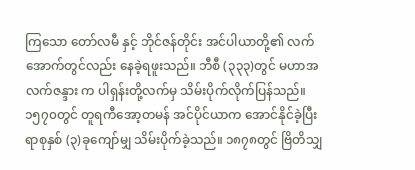ကြသော တော်လမီ နှင့် ဘိုင်ဇန်တိုင်း အင်ပါယာတို့၏ လက်အောက်တွင်လည်း နေခဲ့ရဖူးသည်။ ဘီစီ (၃၃၃)တွင် မဟာအလက်ဇန္ဒား က ပါရှန်းတို့လက်မှ သိမ်းပိုက်လိုက်ပြန်သည်။ ၁၅၇၀တွင် တူရကီအော့တမန် အင်ပိုင်ယာက အောင်နိုင်ခဲ့ပြီး ရာစုနှစ် (၃)ခုကျော်မျှ သိမ်းပိုက်ခဲ့သည်။ ၁၈၇၈တွင် ဗြိတိသျှ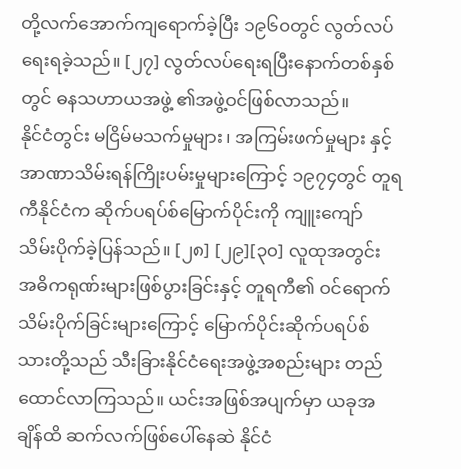တို့လက်အောက်ကျရောက်ခဲ့ပြီး ၁၉၆၀တွင် လွတ်လပ်ရေးရခဲ့သည်။ [၂၇] လွတ်လပ်ရေးရပြီးနောက်တစ်နှစ်တွင် ဓနသဟာယအဖွဲ့ ၏အဖွဲ့ဝင်ဖြစ်လာသည်။
နိုင်ငံတွင်း မငြိမ်မသက်မှုများ၊ အကြမ်းဖက်မှုများ နှင့် အာဏာသိမ်းရန်ကြိုးပမ်းမှုများကြောင့် ၁၉၇၄တွင် တူရကီနိုင်ငံက ဆိုက်ပရပ်စ်မြောက်ပိုင်းကို ကျူးကျော် သိမ်းပိုက်ခဲ့ပြန်သည်။ [၂၈] [၂၉][၃၀] လူထုအတွင်း အဓိကရုဏ်းများဖြစ်ပွားခြင်းနှင့် တူရကီ၏ ဝင်ရောက် သိမ်းပိုက်ခြင်းများကြောင့် မြောက်ပိုင်းဆိုက်ပရပ်စ်သားတို့သည် သီးခြားနိုင်ငံရေးအဖွဲ့အစည်းများ တည်ထောင်လာကြသည်။ ယင်းအဖြစ်အပျက်မှာ ယခုအချိန်ထိ ဆက်လက်ဖြစ်ပေါ်နေဆဲ နိုင်ငံ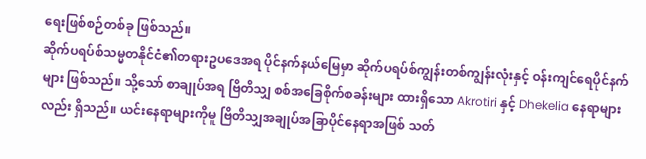ရေးဖြစ်စဉ်တစ်ခု ဖြစ်သည်။
ဆိုက်ပရပ်စ်သမ္မတနိုင်ငံ၏တရားဥပဒေအရ ပိုင်နက်နယ်မြေမှာ ဆိုက်ပရပ်စ်ကျွန်းတစ်ကျွန်းလုံးနှင့် ဝန်းကျင်ရေပိုင်နက်များ ဖြစ်သည်။ သို့သော် စာချုပ်အရ ဗြိတိသျှ စစ်အခြေစိုက်စခန်းများ ထားရှိသော Akrotiri နှင့် Dhekelia နေရာများလည်း ရှိသည်။ ယင်းနေရာများကိုမူ ဗြိတိသျှအချုပ်အခြာပိုင်နေရာအဖြစ် သတ်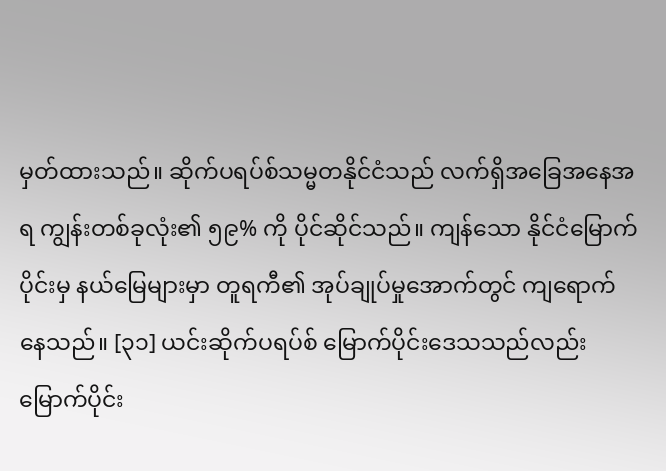မှတ်ထားသည်။ ဆိုက်ပရပ်စ်သမ္မတနိုင်ငံသည် လက်ရှိအခြေအနေအရ ကျွန်းတစ်ခုလုံး၏ ၅၉% ကို ပိုင်ဆိုင်သည်။ ကျန်သော နိုင်ငံမြောက်ပိုင်းမှ နယ်မြေများမှာ တူရကီ၏ အုပ်ချုပ်မှုအောက်တွင် ကျရောက်နေသည်။ [၃၁] ယင်းဆိုက်ပရပ်စ် မြောက်ပိုင်းဒေသသည်လည်း မြောက်ပိုင်း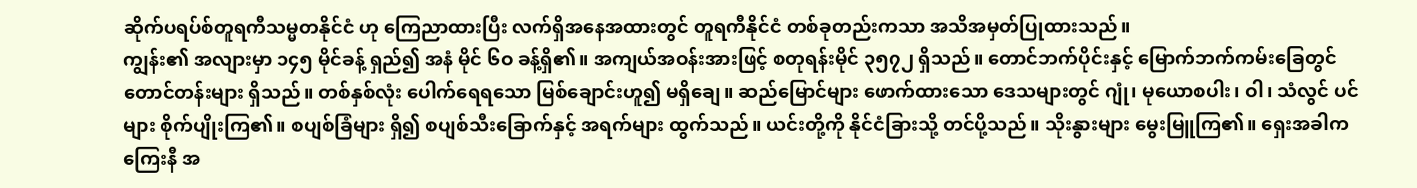ဆိုက်ပရပ်စ်တူရကီသမ္မတနိုင်ငံ ဟု ကြေညာထားပြီး လက်ရှိအနေအထားတွင် တူရကီနိုင်ငံ တစ်ခုတည်းကသာ အသိအမှတ်ပြုထားသည်။
ကျွန်း၏ အလျားမှာ ၁၄၅ မိုင်ခန့် ရှည်၍ အနံ မိုင် ၆ဝ ခန့်ရှိ၏။ အကျယ်အဝန်းအားဖြင့် စတုရန်းမိုင် ၃၅၇၂ ရှိသည်။ တောင်ဘက်ပိုင်းနှင့် မြောက်ဘက်ကမ်းခြေတွင် တောင်တန်းများ ရှိသည်။ တစ်နှစ်လုံး ပေါက်ရေရသော မြစ်ချောင်းဟူ၍ မရှိချေ။ ဆည်မြောင်များ ဖောက်ထားသော ဒေသများတွင် ဂျုံ၊ မုယောစပါး၊ ဝါ၊ သံလွင် ပင်များ စိုက်ပျိုးကြ၏။ စပျစ်ခြံများ ရှိ၍ စပျစ်သီးခြောက်နှင့် အရက်များ ထွက်သည်။ ယင်းတို့ကို နိုင်ငံခြားသို့ တင်ပို့သည်။ သိုးနွားများ မွေးမြူကြ၏။ ရှေးအခါက ကြေးနီ အ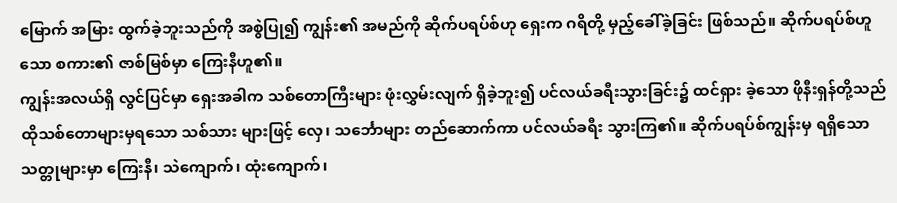မြောက် အမြား ထွက်ခဲ့ဘူးသည်ကို အစွဲပြု၍ ကျွန်း၏ အမည်ကို ဆိုက်ပရပ်စ်ဟု ရှေးက ဂရိတို့ မှည့်ခေါ်ခဲ့ခြင်း ဖြစ်သည်။ ဆိုက်ပရပ်စ်ဟူသော စကား၏ ဇာစ်မြစ်မှာ ကြေးနီဟူ၏။
ကျွန်းအလယ်ရှိ လွင်ပြင်မှာ ရှေးအခါက သစ်တောကြီးများ ဖုံးလွှမ်းလျက် ရှိခဲ့ဘူး၍ ပင်လယ်ခရီးသွားခြင်း၌ ထင်ရှား ခဲ့သော ဖိုနီးရှန်တို့သည် ထိုသစ်တောများမှရသော သစ်သား များဖြင့် လှေ၊ သင်္ဘောများ တည်ဆောက်ကာ ပင်လယ်ခရီး သွားကြ၏။ ဆိုက်ပရပ်စ်ကျွန်းမှ ရရှိသော သတ္တုများမှာ ကြေးနီ၊ သဲကျောက်၊ ထုံးကျောက်၊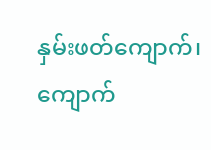နှမ်းဖတ်ကျောက်၊ ကျောက်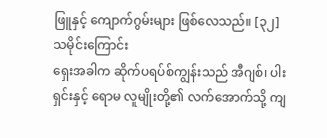ဖြူနှင့် ကျောက်ဂွမ်းများ ဖြစ်လေသည်။ [၃၂]
သမိုင်းကြောင်း
ရှေးအခါက ဆိုက်ပရပ်စ်ကျွန်းသည် အီဂျစ်၊ ပါးရှင်းနှင့် ရောမ လူမျိုးတို့၏ လက်အောက်သို့ ကျ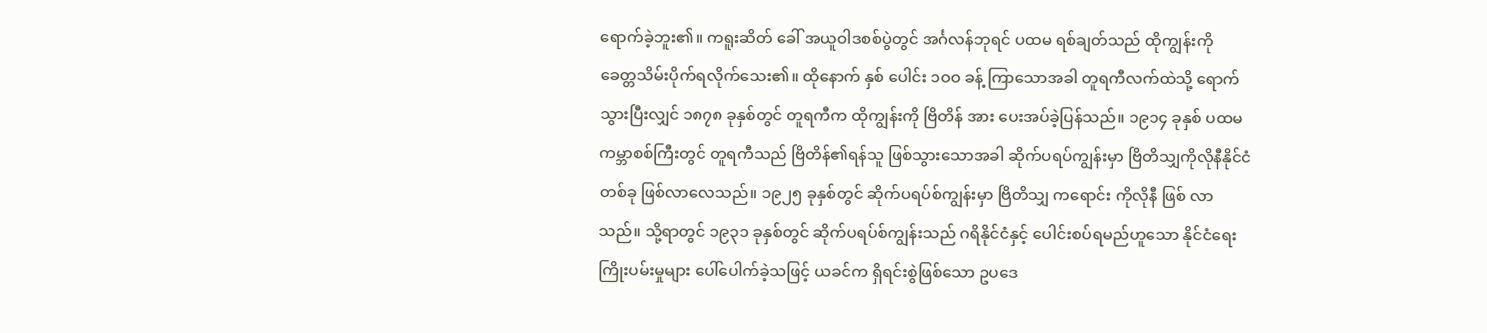ရောက်ခဲ့ဘူး၏။ ကရူးဆိတ် ခေါ် အယူဝါဒစစ်ပွဲတွင် အင်္ဂလန်ဘုရင် ပထမ ရစ်ချတ်သည် ထိုကျွန်းကို ခေတ္တသိမ်းပိုက်ရလိုက်သေး၏။ ထိုနောက် နှစ် ပေါင်း ၁ဝဝ ခန့် ကြာသောအခါ တူရကီလက်ထဲသို့ ရောက် သွားပြီးလျှင် ၁၈၇၈ ခုနှစ်တွင် တူရကီက ထိုကျွန်းကို ဗြိတိန် အား ပေးအပ်ခဲ့ပြန်သည်။ ၁၉၁၄ ခုနှစ် ပထမကမ္ဘာစစ်ကြီးတွင် တူရကီသည် ဗြိတိန်၏ရန်သူ ဖြစ်သွားသောအခါ ဆိုက်ပရပ်ကျွန်းမှာ ဗြိတိသျှကိုလိုနီနိုင်ငံတစ်ခု ဖြစ်လာလေသည်။ ၁၉၂၅ ခုနှစ်တွင် ဆိုက်ပရပ်စ်ကျွန်းမှာ ဗြိတိသျှ ကရောင်း ကိုလိုနီ ဖြစ် လာသည်။ သို့ရာတွင် ၁၉၃၁ ခုနှစ်တွင် ဆိုက်ပရပ်စ်ကျွန်းသည် ဂရိနိုင်ငံနှင့် ပေါင်းစပ်ရမည်ဟူသော နိုင်ငံရေး ကြိုးပမ်းမှုများ ပေါ်ပေါက်ခဲ့သဖြင့် ယခင်က ရှိရင်းစွဲဖြစ်သော ဥပဒေ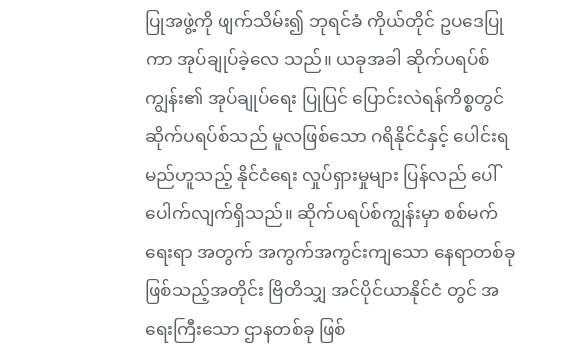ပြုအဖွဲ့ကို ဖျက်သိမ်း၍ ဘုရင်ခံ ကိုယ်တိုင် ဥပဒေပြုကာ အုပ်ချုပ်ခဲ့လေ သည်။ ယခုအခါ ဆိုက်ပရပ်စ်ကျွန်း၏ အုပ်ချုပ်ရေး ပြုပြင် ပြောင်းလဲရန်ကိစ္စတွင် ဆိုက်ပရပ်စ်သည် မူလဖြစ်သော ဂရိနိုင်ငံနှင့် ပေါင်းရမည်ဟူသည့် နိုင်ငံရေး လှုပ်ရှားမှုများ ပြန်လည် ပေါ်ပေါက်လျက်ရှိသည်။ ဆိုက်ပရပ်စ်ကျွန်းမှာ စစ်မက်ရေးရာ အတွက် အကွက်အကွင်းကျသော နေရာတစ်ခုဖြစ်သည့်အတိုင်း ဗြိတိသျှ အင်ပိုင်ယာနိုင်ငံ တွင် အရေးကြီးသော ဌာနတစ်ခု ဖြစ်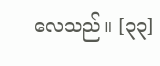လေသည်။ [၃၃]